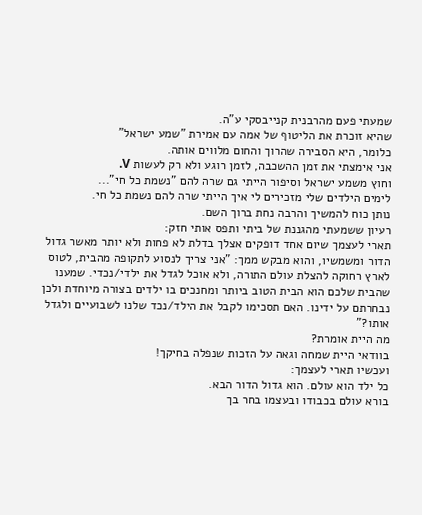שמעתי פעם מהרבנית קנייבסקי ע"ה.
שהיא זוכרת את הליטוף של אמה עם אמירת "שמע ישראל"
כלומר, היא הסבירה שהרוך והחום מלווים אותה.
אני אימצתי את זמן ההשכבה, לזמן רוגע ולא רק לעשות V.
וחוץ משמע ישראל וסיפור הייתי גם שרה להם "נשמת כל חי"...
לימים הילדים שלי מזכירים לי איך הייתי שרה להם נשמת כל חי.
נותן כוח להמשיך והרבה נחת ברוך השם.
רעיון ששמעתי מהגננת של ביתי ותפס אותי חזק:
תארי לעצמך שיום אחד דופקים אצלך בדלת לא פחות ולא יותר מאשר גדול הדור ומשמשיו, והוא מבקש ממך: "אני צריך לנסוע לתקופה מהבית, לטוס לארץ רחוקה להצלת עולם התורה, ולא אוכל לגדל את ילדי/נכדי. שמענו שהבית שלכם הוא הבית הטוב ביותר ומחנכים בו ילדים בצורה מיוחדת ולכן נבחרתם על ידינו. האם תסכימו לקבל את הילד/נכד שלנו לשבועיים ולגדל אותו?"
מה היית אומרת?
בוודאי היית שמחה וגאה על הזכות שנפלה בחיקך!
ועכשיו תארי לעצמך:
כל ילד הוא עולם. הוא גדול הדור הבא.
בורא עולם בכבודו ובעצמו בחר בך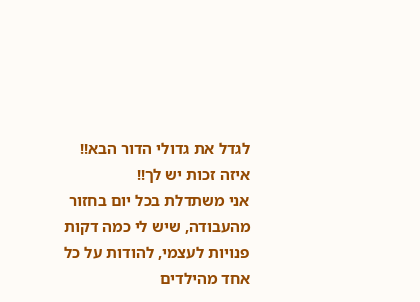לגדל את גדולי הדור הבא!!
איזה זכות יש לך!!
אני משתדלת בכל יום בחזור מהעבודה, שיש לי כמה דקות פנויות לעצמי, להודות על כל אחד מהילדים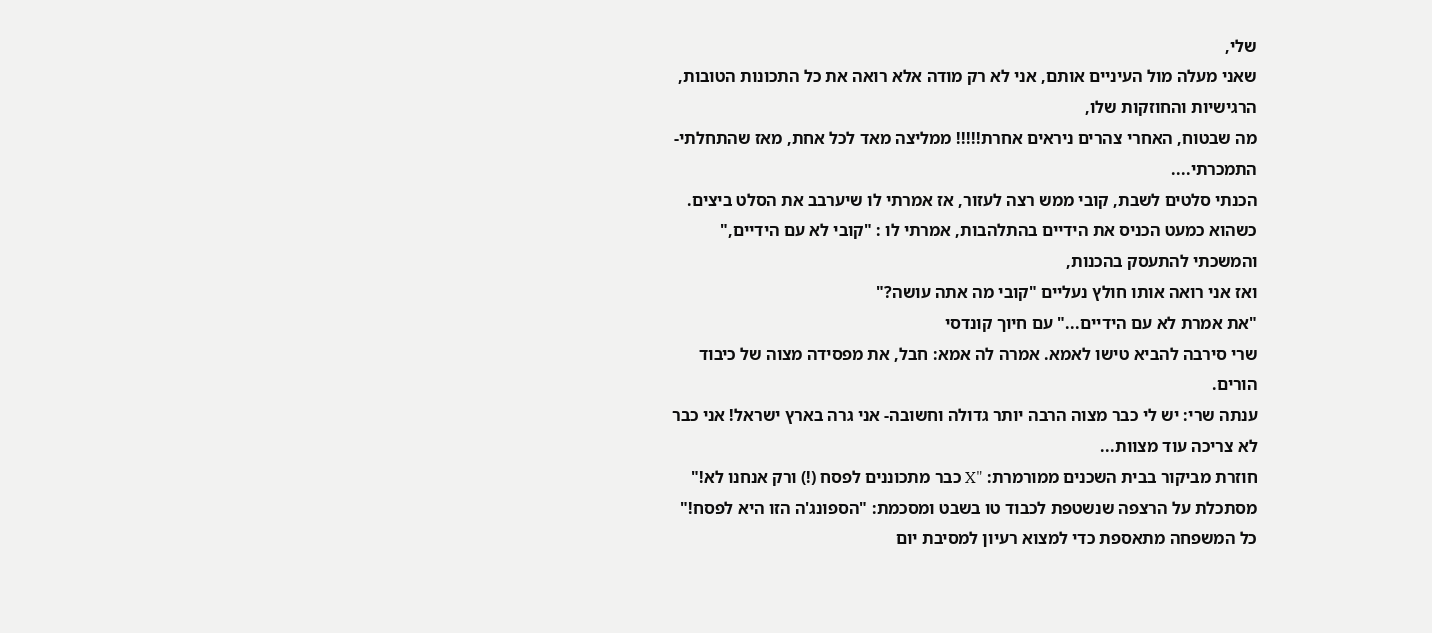שלי,
שאני מעלה מול העיניים אותם, אני לא רק מודה אלא רואה את כל התכונות הטובות, הרגישיות והחוזקות שלו,
מה שבטוח, האחרי צהרים ניראים אחרת!!!!! ממליצה מאד לכל אחת, מאז שהתחלתי- התמכרתי....
הכנתי סלטים לשבת, קובי ממש רצה לעזור, אז אמרתי לו שיערבב את הסלט ביצים.
כשהוא כמעט הכניס את הידיים בהתלהבות, אמרתי לו : "קובי לא עם הידיים," והמשכתי להתעסק בהכנות,
ואז אני רואה אותו חולץ נעליים "קובי מה אתה עושה?"
"את אמרת לא עם הידיים..." עם חיוך קונדסי
שרי סירבה להביא טישו לאמא. אמרה לה אמא: חבל, את מפסידה מצוה של כיבוד הורים.
ענתה שרי: יש לי כבר מצוה הרבה יותר גדולה וחשובה- אני גרה בארץ ישראל! אני כבר לא צריכה עוד מצוות...
חוזרת מביקור בבית השכנים ממורמרת: "X כבר מתכוננים לפסח (!) ורק אנחנו לא!" מסתכלת על הרצפה שנשטפת לכבוד טו בשבט ומסכמת: "הספונג'ה הזו היא לפסח!"
כל המשפחה מתאספת כדי למצוא רעיון למסיבת יום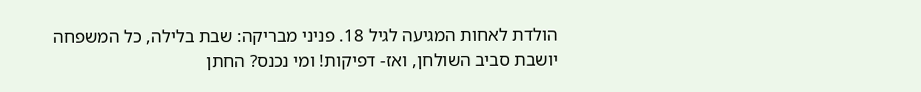הולדת לאחות המגיעה לגיל 18. פניני מבריקה: שבת בלילה, כל המשפחה יושבת סביב השולחן, ואז- דפיקות! ומי נכנס? החתן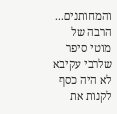והמחותנים...
הרבה של מוטי סיפר שלרבי עקיבא לא היה כסף לקנות את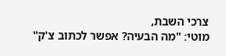צרכי השבת,
מוטי: "מה הבעיה? אפשר לכתוב צ'ק"